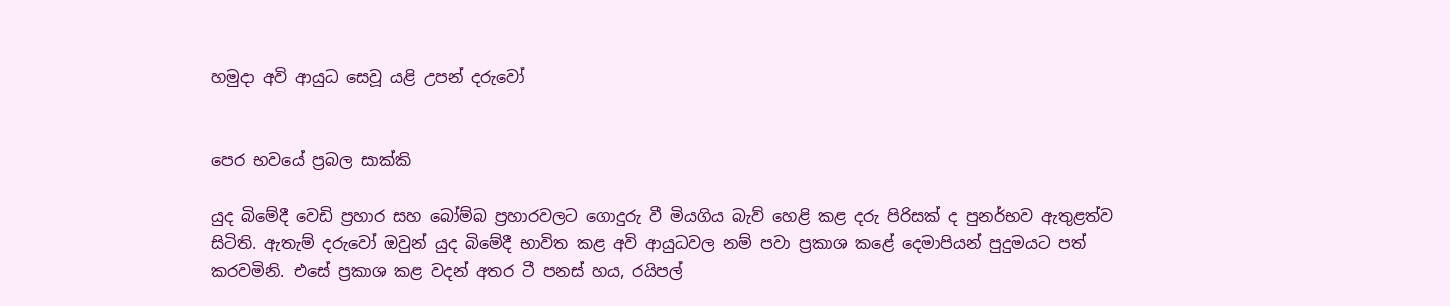හමුදා අවි ආයුධ සෙවූ යළි උපන් දරුවෝ


පෙර භවයේ ප්‍රබල සාක්කි

යුද බිමේදී වෙඩි ප්‍රහාර සහ බෝම්බ ප්‍රහාරවලට ගොදුරු වී මියගිය බැව් හෙළි කළ දරු පිරිසක් ද පුනර්භව ඇතුළත්ව සිටිති. ඇතැම් දරුවෝ ඔවුන් යුද බිමේදී භාවිත කළ අවි ආයුධවල නම් පවා ප්‍රකාශ කළේ දෙමාපියන් පුදුමයට පත් කරවමිනි. එසේ ප්‍රකාශ කළ වදන් අතර ටී පනස් හය, රයිපල්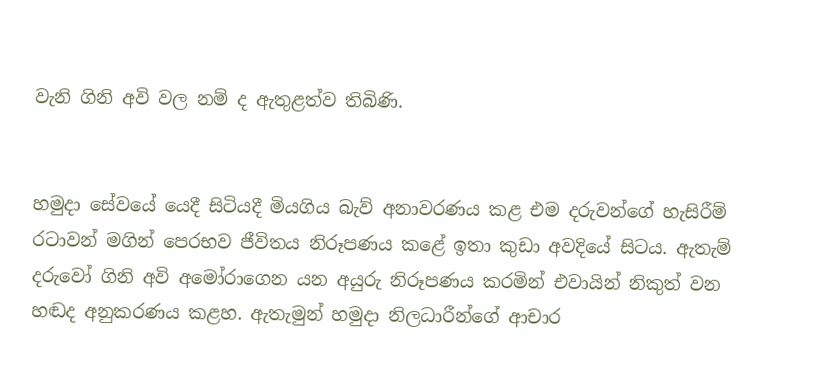වැනි ගිනි අවි වල නම් ද ඇතුළත්ව තිබිණි.


හමුදා සේවයේ යෙදී සිටියදී මියගිය බැව් අනාවරණය කළ එම දරුවන්ගේ හැසිරීම් රටාවන් මගින් පෙරභව ජීවිතය නිරූපණය කළේ ඉතා කුඩා අවදියේ සිටය. ඇතැම් දරුවෝ ගිනි අවි අමෝරාගෙන යන අයුරු නිරූපණය කරමින් එවායින් නිකුත් වන හඬද අනුකරණය කළහ. ඇතැමුන් හමුදා නිලධාරීන්ගේ ආචාර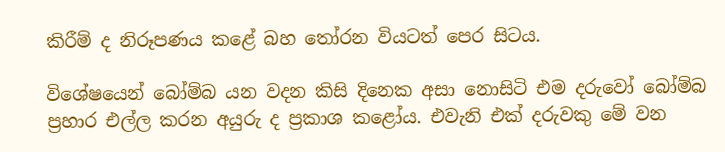කිරීම් ද නිරූපණය කළේ බහ තෝරන වියටත් පෙර සිටය.

විශේෂයෙන් බෝම්බ යන වදන කිසි දිනෙක අසා නොසිටි එම දරුවෝ බෝම්බ ප්‍රහාර එල්ල කරන අයුරු ද ප්‍රකාශ කළෝය. එවැනි එක් දරුවකු මේ වන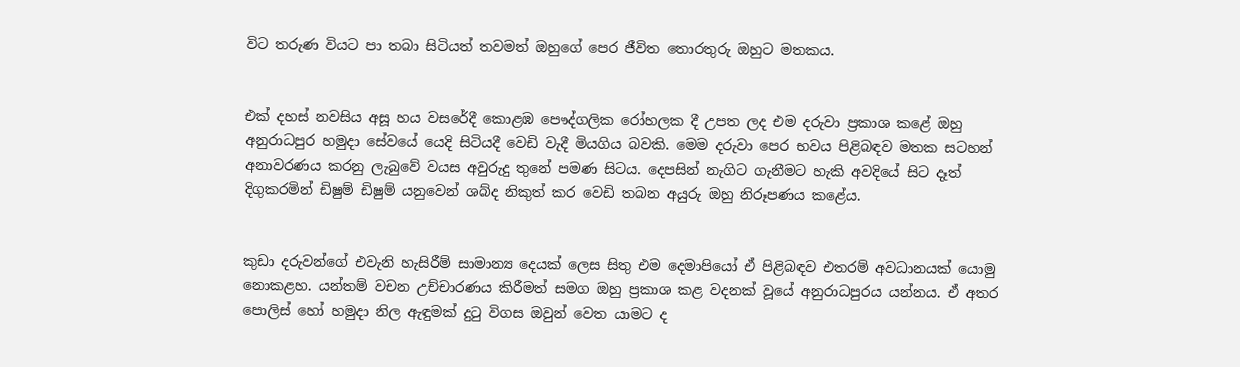විට තරුණ වියට පා තබා සිටියත් තවමත් ඔහුගේ පෙර ජීවිත තොරතුරු ඔහුට මතකය.


එක් දහස් නවසිය අසූ හය වසරේදී කොළඹ පෞද්ගලික රෝහලක දී උපත ලද එම දරුවා ප්‍රකාශ කළේ ඔහු අනුරාධපුර හමුදා සේවයේ යෙදි සිටියදී වෙඩි වැදී මියගිය බවකි. මෙම දරුවා පෙර භවය පිළිබඳව මතක සටහන් අනාවරණය කරනු ලැබුවේ වයස අවුරුදු තුනේ පමණ සිටය. දෙපසින් නැගිට ගැනීමට හැකි අවදියේ සිට දෑත් දිගුකරමින් ඩිෂුම් ඩිෂුම් යනුවෙන් ශබ්ද නිකුත් කර වෙඩි තබන අයුරු ඔහු නිරූපණය කළේය.


කුඩා දරුවන්ගේ එවැනි හැසිරීම් සාමාන්‍ය දෙයක් ලෙස සිතු එම දෙමාපියෝ ඒ පිළිබඳව එතරම් අවධානයක් යොමු නොකළහ. යන්තම් වචන උච්චාරණය කිරීමත් සමග ඔහු ප්‍රකාශ කළ වදනක් වූයේ අනුරාධපුරය යන්නය. ඒ අතර පොලිස් හෝ හමුදා නිල ඇඳුමක් දුටු විගස ඔවුන් වෙත යාමට ද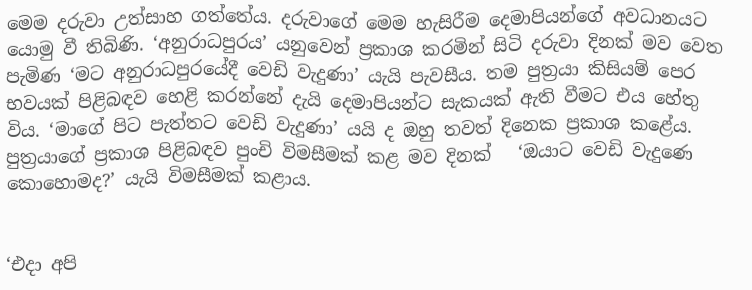මෙම දරුවා උත්සාහ ගත්තේය. දරුවාගේ මෙම හැසිරීම දෙමාපියන්ගේ අවධානයට යොමු වී තිබිණි. ‘අනුරාධපුරය’ යනුවෙන් ප්‍රකාශ කරමින් සිටි දරුවා දිනක් මව වෙත පැමිණ ‘මට අනුරාධපුරයේදී වෙඩි වැදුණා’ යැයි පැවසීය. තම පුත්‍රයා කිසියම් පෙර භවයක් පිළිබඳව හෙළි කරන්නේ දැයි දෙමාපියන්ට සැකයක් ඇති වීමට එය හේතු විය. ‘මාගේ පිට පැත්තට වෙඩි වැදුණා’ යයි ද ඔහු තවත් දිනෙක ප්‍රකාශ කළේය. පුත්‍රයාගේ ප්‍රකාශ පිළිබඳව පුංචි විමසීමක් කළ මව දිනක්   ‘ඔයාට වෙඩි වැදුණෙ කොහොමද?’ යැයි විමසීමක් කළාය.


‘එදා අපි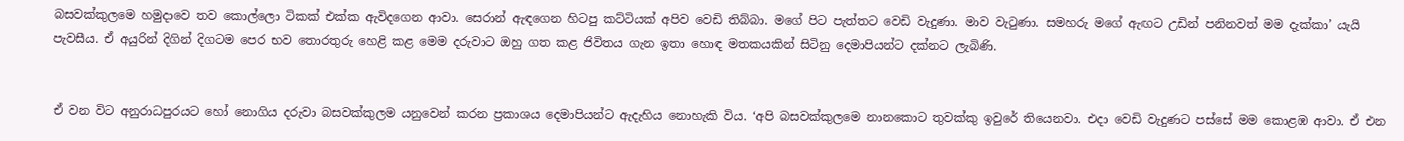බසවක්කුලමෙ හමුදාවෙ තව කොල්ලො ටිකක් එක්ක ඇවිදගෙන ආවා. සෙරාන් ඇඳගෙන හිටපු කට්ටියක් අපිව වෙඩි තිබ්බා. මගේ පිට පැත්තට වෙඩි වැදුණා. මාව වැටුණා. සමහරු මගේ ඇඟට උඩින් පනිනවත් මම දැක්කා’ යැයි පැවසීය. ඒ අයුරින් දිගින් දිගටම පෙර භව තොරතුරු හෙළි කළ මෙම දරුවාට ඔහු ගත කළ ජිවිතය ගැන ඉතා හොඳ මතකයකින් සිටිනු දෙමාපියන්ට දක්නට ලැබිණි.


ඒ වන විට අනුරාධපුරයට හෝ නොගිය දරුවා බසවක්කුලම යනුවෙන් කරන ප්‍රකාශය දෙමාපියන්ට ඇදැහිය නොහැකි විය. ‘අපි බසවක්කුලමෙ නානකොට තුවක්කු ඉවුරේ තියෙනවා. එදා වෙඩි වැදුණට පස්සේ මම කොළඹ ආවා. ඒ එන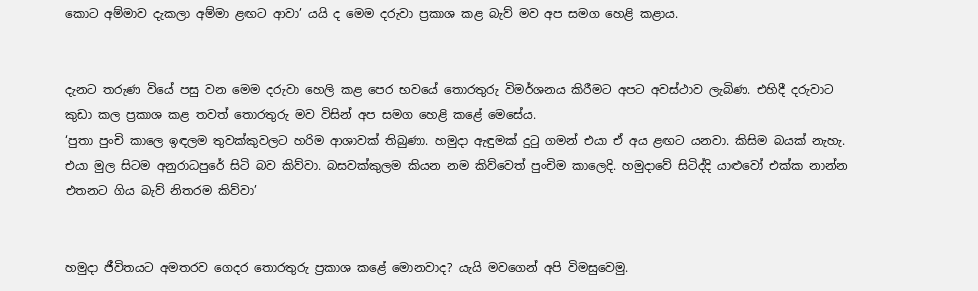කොට අම්මාව දැකලා අම්මා ළඟට ආවා’ යයි ද මෙම දරුවා ප්‍රකාශ කළ බැව් මව අප සමග හෙළි කළාය.


දැනට තරුණ වියේ පසු වන මෙම දරුවා හෙලි කළ පෙර භවයේ තොරතුරු විමර්ශනය කිරීමට අපට අවස්ථාව ලැබිණ. එහිදී දරුවාට කුඩා කල ප්‍රකාශ කළ තවත් තොරතුරු මව විසින් අප සමග හෙළි කළේ මෙසේය.
‘පුතා පුංචි කාලෙ ඉඳලම තුවක්කුවලට හරිම ආශාවක් තිබුණා. හමුදා ඇඳුමක් දුටු ගමන් එයා ඒ අය ළඟට යනවා. කිසිම බයක් නැහැ. එයා මුල සිටම අනුරාධපුරේ සිටි බව කිව්වා. බසවක්කුලම කියන නම කිව්වෙත් පුංචිම කාලෙදි. හමුදාවේ සිටිද්දි යාළුවෝ එක්ක නාන්න එතනට ගිය බැව් නිතරම කිව්වා’


හමුදා ජීවිතයට අමතරව ගෙදර තොරතුරු ප්‍රකාශ කළේ මොනවාද? යැයි මවගෙන් අපි විමසුවෙමු.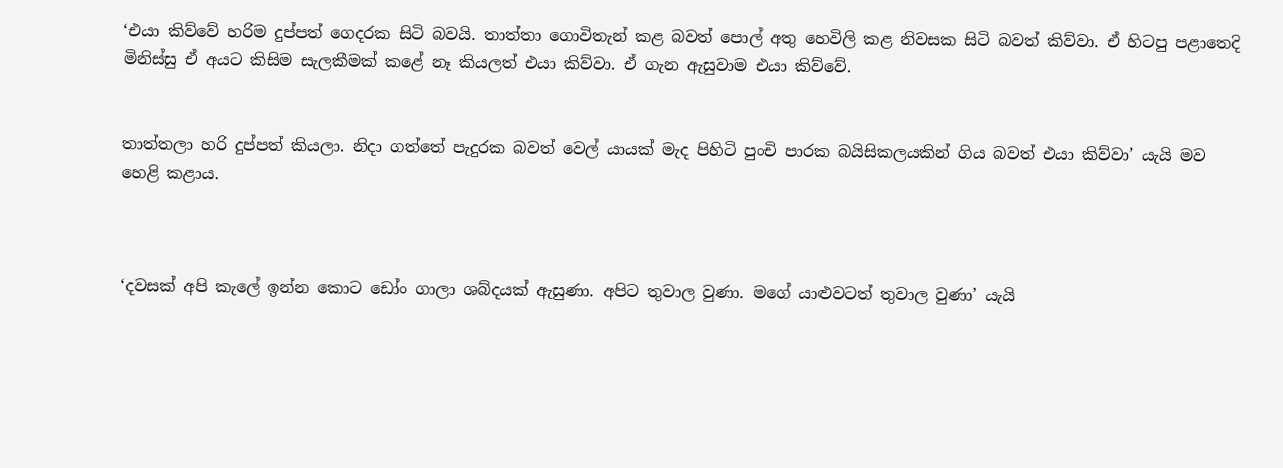‘එයා කිව්වේ හරිම දුප්පත් ගෙදරක සිටි බවයි. තාත්තා ගොවිතැන් කළ බවත් පොල් අතු හෙවිලි කළ නිවසක සිටි බවත් කිව්වා. ඒ හිටපු පළාතෙදි මිනිස්සු ඒ අයට කිසිම සැලකීමක් කළේ නෑ කියලත් එයා කිව්වා. ඒ ගැන ඇසුවාම එයා කිව්වේ.


තාත්තලා හරි දුප්පත් කියලා. නිදා ගත්තේ පැදුරක බවත් වෙල් යායක් මැද පිහිටි පුංචි පාරක බයිසිකලයකින් ගිය බවත් එයා කිව්වා’ යැයි මව හෙළි කළාය.



‘දවසක් අපි කැලේ ඉන්න කොට ඩෝං ගාලා ශබ්දයක් ඇසුණා. අපිට තුවාල වුණා. මගේ යාළුවටත් තුවාල වුණා’ යැයි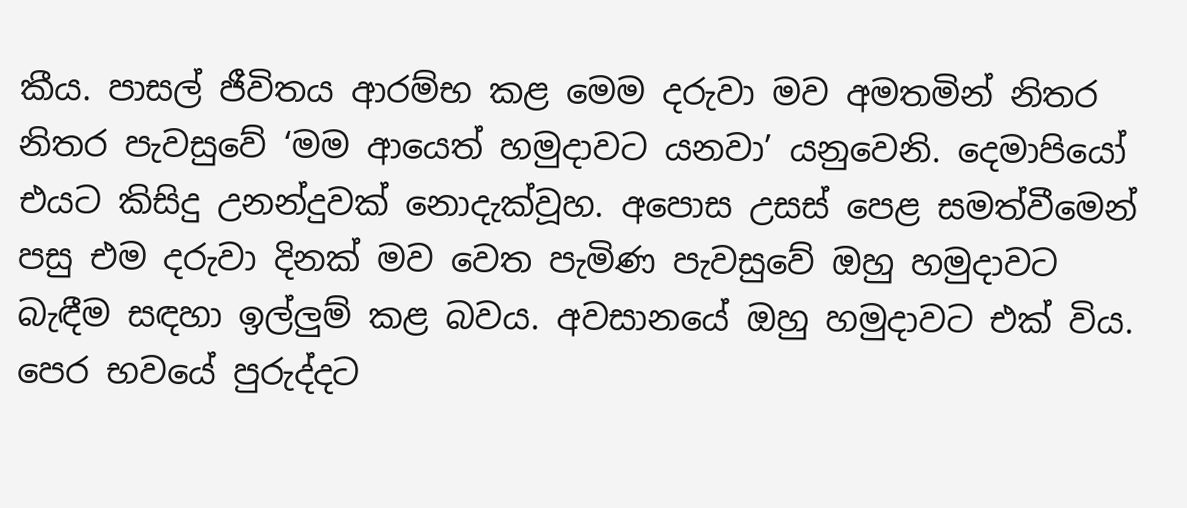කීය. පාසල් ජීවිතය ආරම්භ කළ මෙම දරුවා මව අමතමින් නිතර නිතර පැවසුවේ ‘මම ආයෙත් හමුදාවට යනවා’ යනුවෙනි. දෙමාපියෝ එයට කිසිදු උනන්දුවක් නොදැක්වූහ. අපොස උසස් පෙළ සමත්වීමෙන් පසු එම දරුවා දිනක් මව වෙත පැමිණ පැවසුවේ ඔහු හමුදාවට බැඳීම සඳහා ඉල්ලුම් කළ බවය. අවසානයේ ඔහු හමුදාවට එක් විය. පෙර භවයේ පුරුද්දට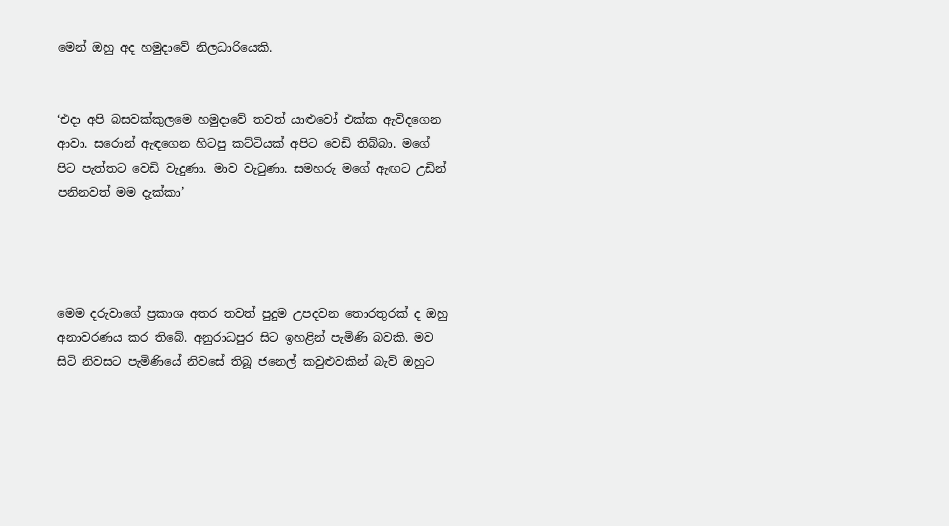මෙන් ඔහු අද හමුදාවේ නිලධාරියෙකි.


‘එදා අපි බසවක්කුලමෙ හමුදාවේ තවත් යාළුවෝ එක්ක ඇවිදගෙන ආවා. සරොන් ඇඳගෙන හිටපු කට්ටියක් අපිට වෙඩි තිබ්බා. මගේ පිට පැත්තට වෙඩි වැදුණා. මාව වැටුණා. සමහරු මගේ ඇඟට උඩින් පනිනවත් මම දැක්කා’




මෙම දරුවාගේ ප්‍රකාශ අතර තවත් පුදුම උපදවන තොරතුරක් ද ඔහු අනාවරණය කර තිබේ. අනුරාධපුර සිට ඉහළින් පැමිණි බවකි. මව සිටි නිවසට පැමිණියේ නිවසේ තිබූ ජනෙල් කවුළුවකින් බැව් ඔහුට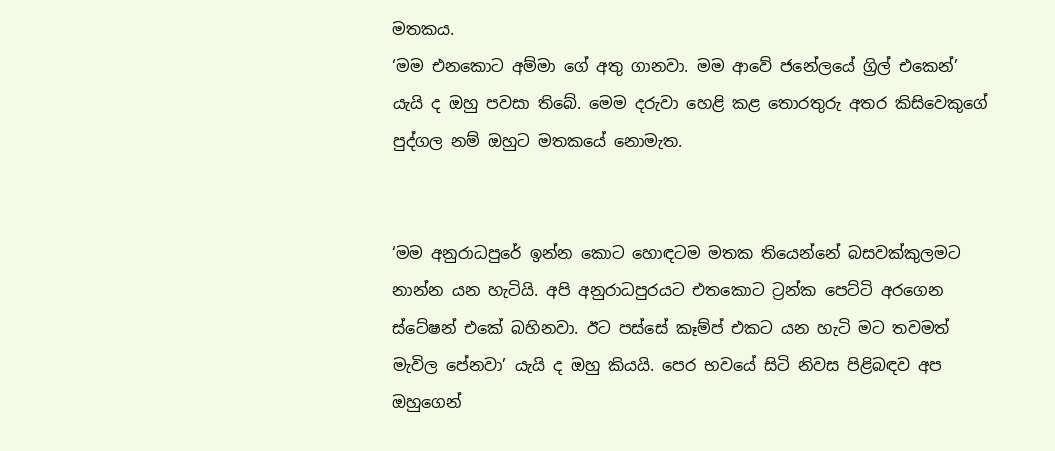මතකය.
‘මම එනකොට අම්මා ගේ අතු ගානවා. මම ආවේ ජනේලයේ ග්‍රිල් එකෙන්’ යැයි ද ඔහු පවසා තිබේ. මෙම දරුවා හෙළි කළ තොරතුරු අතර කිසිවෙකුගේ පුද්ගල නම් ඔහුට මතකයේ නොමැත.


‘මම අනුරාධපුරේ ඉන්න කොට හොඳටම මතක තියෙන්නේ බසවක්කුලමට නාන්න යන හැටියි. අපි අනුරාධපුරයට එතකොට ට්‍රන්ක පෙට්ටි අරගෙන ස්ටේෂන් එකේ බහිනවා. ඊට පස්සේ කෑම්ප් එකට යන හැටි මට තවමත් මැවිල පේනවා’ යැයි ද ඔහු කියයි. පෙර භවයේ සිටි නිවස පිළිබඳව අප ඔහුගෙන්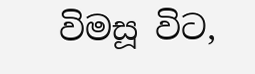විමසූ විට,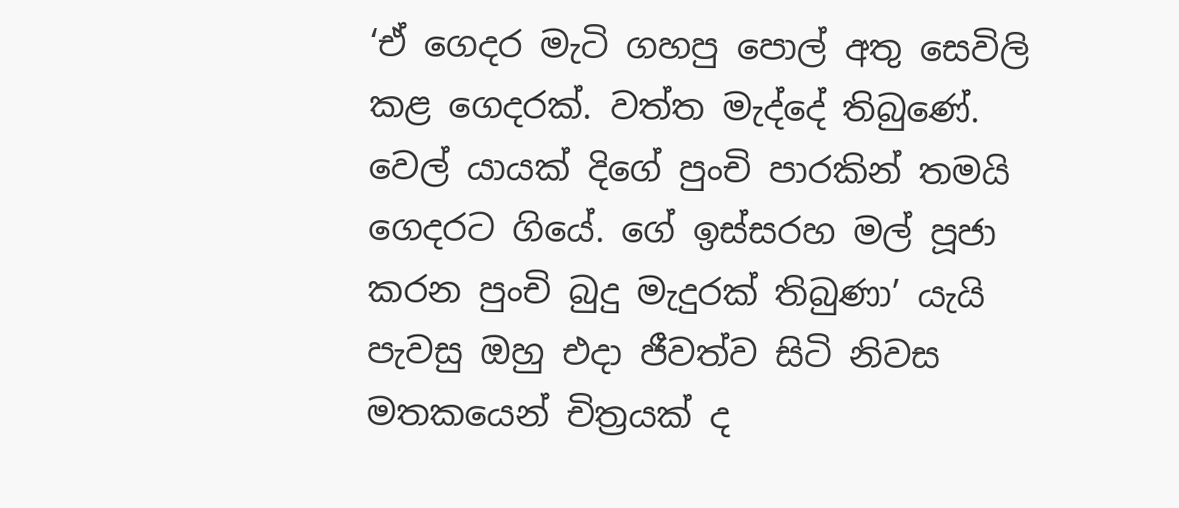‘ඒ ගෙදර මැටි ගහපු පොල් අතු සෙවිලි කළ ගෙදරක්. වත්ත මැද්දේ තිබුණේ. වෙල් යායක් දිගේ පුංචි පාරකින් තමයි ගෙදරට ගියේ. ගේ ඉස්සරහ මල් පූජා කරන පුංචි බුදු මැදුරක් තිබුණා’ යැයි පැවසු ඔහු එදා ජීවත්ව සිටි නිවස මතකයෙන් චිත්‍රයක් ද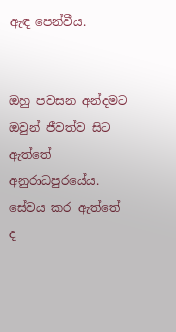ඇඳ පෙන්වීය.


ඔහු පවසන අන්දමට ඔවුන් ජීවත්ව සිට ඇත්තේ අනුරාධපුරයේය. සේවය කර ඇත්තේ ද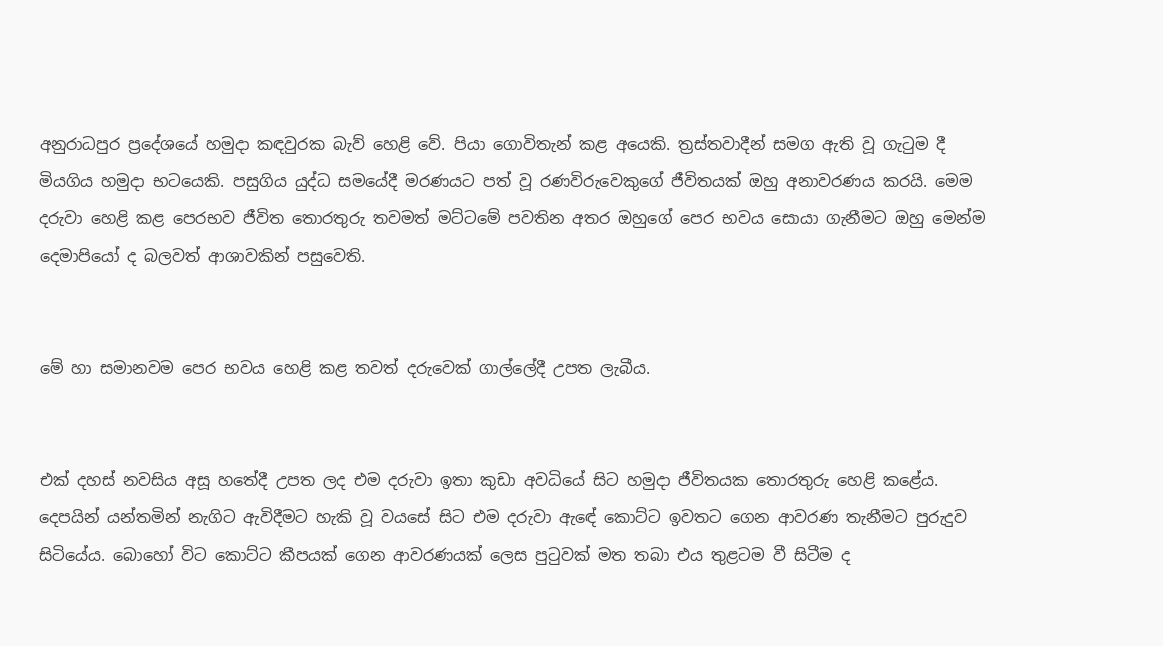අනුරාධපුර ප්‍රදේශයේ හමුදා කඳවුරක බැව් හෙළි වේ. පියා ගොවිතැන් කළ අයෙකි. ත්‍රස්තවාදීන් සමග ඇති වූ ගැටුම දී මියගිය හමුදා භටයෙකි. පසුගිය යුද්ධ සමයේදී මරණයට පත් වූ රණවිරුවෙකුගේ ජීවිතයක් ඔහු අනාවරණය කරයි. මෙම දරුවා හෙළි කළ පෙරභව ජීවිත තොරතුරු තවමත් මට්ටමේ පවතින අතර ඔහුගේ පෙර භවය සොයා ගැනීමට ඔහු මෙන්ම දෙමාපියෝ ද බලවත් ආශාවකින් පසුවෙති.


මේ හා සමානවම පෙර භවය හෙළි කළ තවත් දරුවෙක් ගාල්ලේදී උපත ලැබීය.


එක් දහස් නවසිය අසූ හතේදී උපත ලද එම දරුවා ඉතා කුඩා අවධියේ සිට හමුදා ජීවිතයක තොරතුරු හෙළි කළේය. දෙපයින් යන්තමින් නැගිට ඇවිදීමට හැකි වූ වයසේ සිට එම දරුවා ඇඳේ කොට්ට ඉවතට ගෙන ආවරණ තැනීමට පුරුදුව සිටියේය. බොහෝ විට කොට්ට කීපයක් ගෙන ආවරණයක් ලෙස පුටුවක් මත තබා එය තුළටම වී සිටීම ද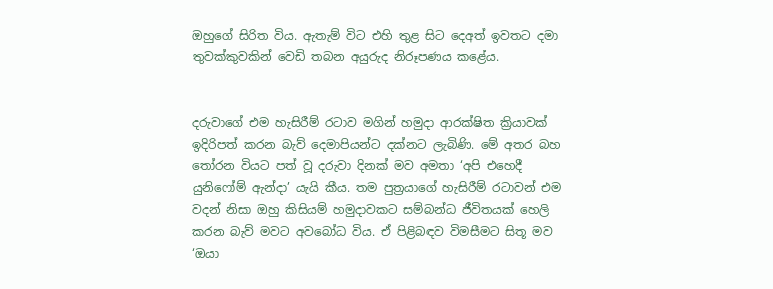ඔහුගේ සිරිත විය. ඇතැම් විට එහි තුළ සිට දෙඅත් ඉවතට දමා තුවක්කුවකින් වෙඩි තබන අයුරුද නිරූපණය කළේය.


දරුවාගේ එම හැසිරීම් රටාව මගින් හමුදා ආරක්ෂිත ක්‍රියාවක් ඉදිරිපත් කරන බැව් දෙමාපියන්ට දක්නට ලැබිණි. මේ අතර බහ තෝරන වියට පත් වූ දරුවා දිනක් මව අමතා ‘අපි එහෙදී යුනිෆෝම් ඇන්දා’ යැයි කීය. තම පුත්‍රයාගේ හැසිරීම් රටාවන් එම වදන් නිසා ඔහු කිසියම් හමුදාවකට සම්බන්ධ ජීවිතයක් හෙලි කරන බැව් මවට අවබෝධ විය. ඒ පිළිබඳව විමසීමට සිතූ මව ‘ඔයා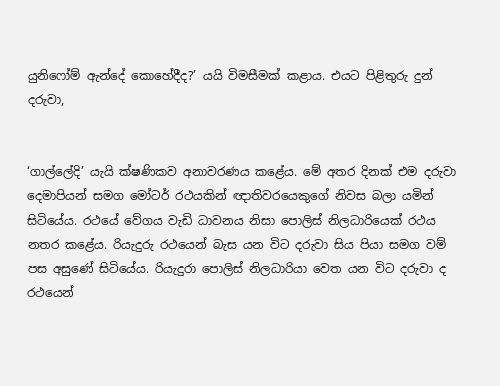යුනිෆෝම් ඇන්දේ කොහේදීද?’ යයි විමසීමක් කළාය. එයට පිළිතුරු දුන් දරුවා,


‘ගාල්ලේදි’ යැයි ක්ෂණිකව අනාවරණය කළේය. මේ අතර දිනක් එම දරුවා දෙමාපියන් සමග මෝටර් රථයකින් ඥාතිවරයෙකුගේ නිවස බලා යමින් සිටියේය. රථයේ වේගය වැඩි ධාවනය නිසා පොලිස් නිලධාරියෙක් රථය නතර කළේය. රියැදුරු රථයෙන් බැස යන විට දරුවා සිය පියා සමග වම් පස අසුණේ සිටියේය. රියැදුරා පොලිස් නිලධාරියා වෙත යන විට දරුවා ද රථයෙන්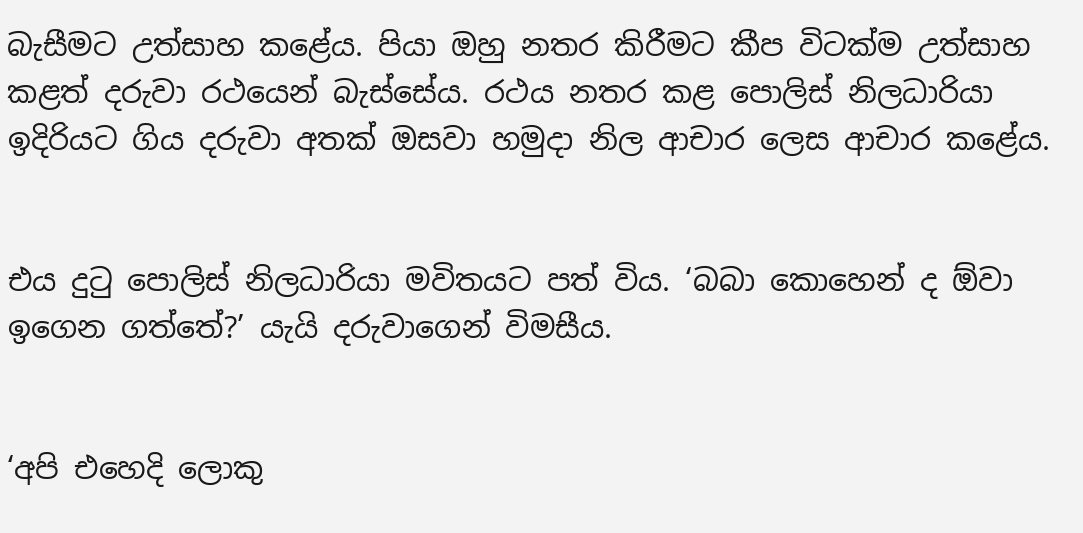බැසීමට උත්සාහ කළේය. පියා ඔහු නතර කිරීමට කීප විටක්ම උත්සාහ කළත් දරුවා රථයෙන් බැස්සේය. රථය නතර කළ පොලිස් නිලධාරියා ඉදිරියට ගිය දරුවා අතක් ඔසවා හමුදා නිල ආචාර ලෙස ආචාර කළේය.


එය දුටු පොලිස් නිලධාරියා මවිතයට පත් විය. ‘බබා කොහෙන් ද ඕවා ඉගෙන ගත්තේ?’ යැයි දරුවාගෙන් විමසීය.


‘අපි එහෙදි ලොකු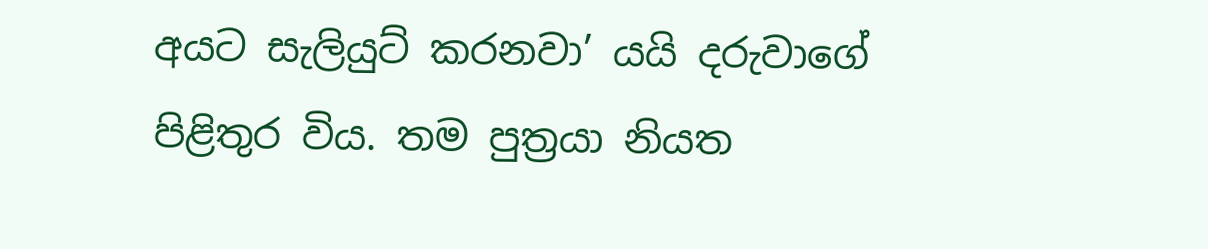අයට සැලියුට් කරනවා’ යයි දරුවාගේ පිළිතුර විය. තම පුත්‍රයා නියත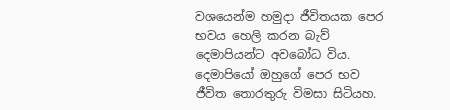වශයෙන්ම හමුදා ජීවිතයක පෙර භවය හෙලි කරන බැව් දෙමාපියන්ට අවබෝධ විය. දෙමාපියෝ ඔහුගේ පෙර භව ජීවිත තොරතුරු විමසා සිටියහ.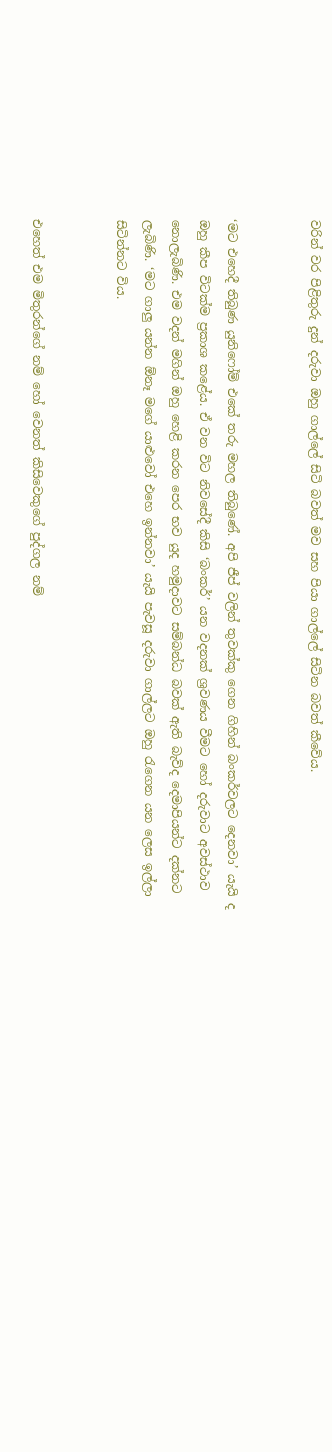වරින් වර පිළිතුරු දුන් දරුවා ඔහු ගාල්ලේ සිටි බවත් මව සහ පියා ගාල්ලේ සිටින බවත් කීවේය.


‘මට එහෙදී තිබුණ යුනිෆෝම් එකේ තරු මහල තිබුණේ. අපි ජීප් වලින් තුවක්කු ගෙන ගිහින් බංකර්වලට දෙනවා’ යැයි ද ඔහු කීප විටක්ම ප්‍රකාශ කළේය. ඒ වන විට නිවසේදී කිසි ‘බංකර්’ යන වදනක් ශ්‍රවණය වීමට හෝ දරුවාට අවස්ථාව නොලැබිණි. එම වදන් මගින් ඔහු හෙළි කරන පෙර භව යුද හමුදාවට සම්බන්ධ බවක් ඇති බැව්ද දෙමාපියන්ට දක්නට ලැබිණි. ‘මට ගාලු යන්න ඕනෑ මගේ යාළුවෝ එහෙ ඉන්නවා’ යැයි පැවසූ දරුවා ගාල්ලට ඔහු රැගෙන යන ලෙස ඉල්ලා සිටින්නට විය.


එහෙත් එම මිතුරන්ගේ නම් හෝ වෙනත් කිසිවෙකුගේ පුද්ගල නම්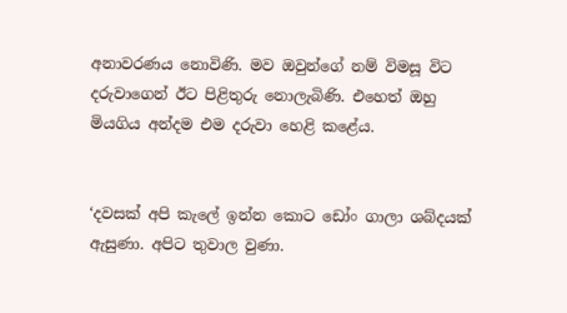අනාවරණය නොවිණි. මව ඔවුන්ගේ නම් විමසූ විට දරුවාගෙන් ඊට පිළිතුරු නොලැබිණි. එහෙත් ඔහු මියගිය අන්දම එම දරුවා හෙළි කළේය.


‘දවසක් අපි කැලේ ඉන්න කොට ඩෝං ගාලා ශබ්දයක් ඇසුණා. අපිට තුවාල වුණා.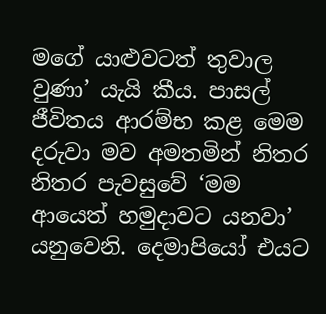මගේ යාළුවටත් තුවාල වුණා’ යැයි කීය. පාසල් ජීවිතය ආරම්භ කළ මෙම දරුවා මව අමතමින් නිතර නිතර පැවසුවේ ‘මම ආයෙත් හමුදාවට යනවා’ යනුවෙනි. දෙමාපියෝ එයට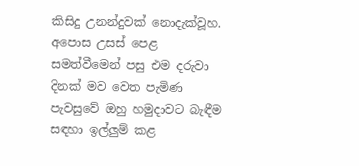කිසිදු උනන්දුවක් නොදැක්වූහ. අපොස උසස් පෙළ සමත්වීමෙන් පසු එම දරුවා දිනක් මව වෙත පැමිණ පැවසුවේ ඔහු හමුදාවට බැඳීම සඳහා ඉල්ලුම් කළ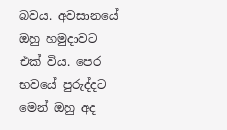බවය. අවසානයේ ඔහු හමුදාවට එක් විය. පෙර භවයේ පුරුද්දට මෙන් ඔහු අද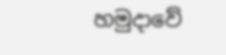හමුදාවේ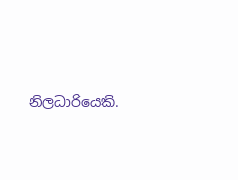නිලධාරියෙකි.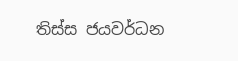තිස්ස ජයවර්ධන